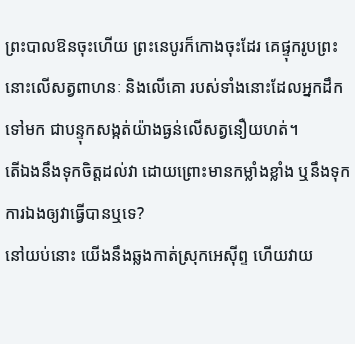ព្រះបាលឱនចុះហើយ ព្រះនេបូរក៏កោងចុះដែរ គេផ្ទុករូបព្រះនោះលើសត្វពាហនៈ និងលើគោ របស់ទាំងនោះដែលអ្នកដឹកទៅមក ជាបន្ទុកសង្កត់យ៉ាងធ្ងន់លើសត្វនឿយហត់។
តើឯងនឹងទុកចិត្តដល់វា ដោយព្រោះមានកម្លាំងខ្លាំង ឬនឹងទុកការឯងឲ្យវាធ្វើបានឬទេ?
នៅយប់នោះ យើងនឹងឆ្លងកាត់ស្រុកអេស៊ីព្ទ ហើយវាយ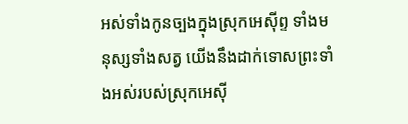អស់ទាំងកូនច្បងក្នុងស្រុកអេស៊ីព្ទ ទាំងមនុស្សទាំងសត្វ យើងនឹងដាក់ទោសព្រះទាំងអស់របស់ស្រុកអេស៊ី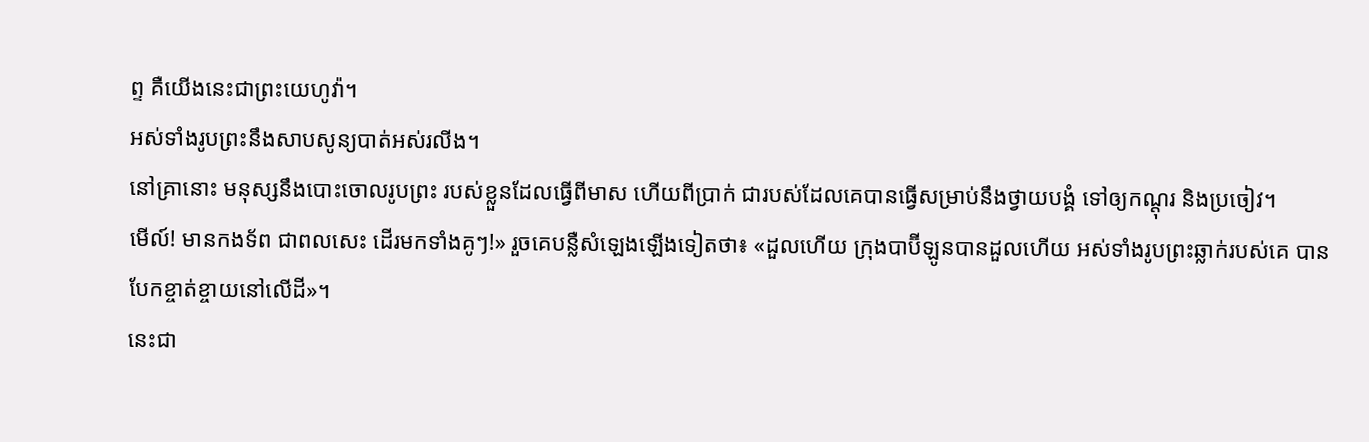ព្ទ គឺយើងនេះជាព្រះយេហូវ៉ា។
អស់ទាំងរូបព្រះនឹងសាបសូន្យបាត់អស់រលីង។
នៅគ្រានោះ មនុស្សនឹងបោះចោលរូបព្រះ របស់ខ្លួនដែលធ្វើពីមាស ហើយពីប្រាក់ ជារបស់ដែលគេបានធ្វើសម្រាប់នឹងថ្វាយបង្គំ ទៅឲ្យកណ្តុរ និងប្រចៀវ។
មើល៍! មានកងទ័ព ជាពលសេះ ដើរមកទាំងគូៗ!» រួចគេបន្លឺសំឡេងឡើងទៀតថា៖ «ដួលហើយ ក្រុងបាប៊ីឡូនបានដួលហើយ អស់ទាំងរូបព្រះឆ្លាក់របស់គេ បានបែកខ្ចាត់ខ្ចាយនៅលើដី»។
នេះជា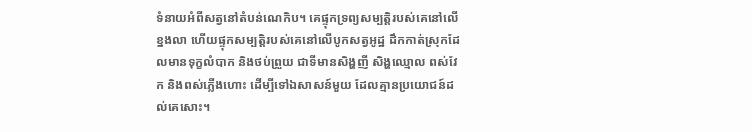ទំនាយអំពីសត្វនៅតំបន់ណេកិប។ គេផ្ទុកទ្រព្យសម្បត្តិរបស់គេនៅលើខ្នងលា ហើយផ្ទុកសម្បត្តិរបស់គេនៅលើបូកសត្វអូដ្ឋ ដឹកកាត់ស្រុកដែលមានទុក្ខលំបាក និងថប់ព្រួយ ជាទីមានសិង្ហញី សិង្ហឈ្មោល ពស់វែក និងពស់ភ្លើងហោះ ដើម្បីទៅឯសាសន៍មួយ ដែលគ្មានប្រយោជន៍ដល់គេសោះ។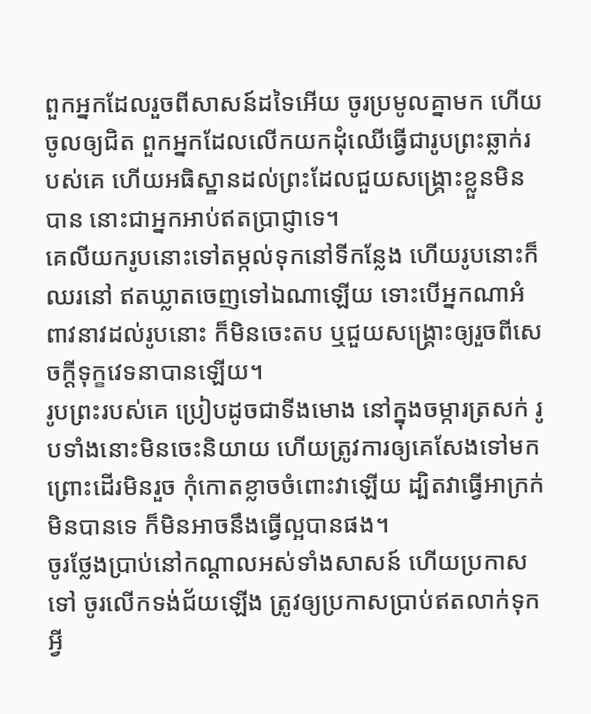ពួកអ្នកដែលរួចពីសាសន៍ដទៃអើយ ចូរប្រមូលគ្នាមក ហើយចូលឲ្យជិត ពួកអ្នកដែលលើកយកដុំឈើធ្វើជារូបព្រះឆ្លាក់របស់គេ ហើយអធិស្ឋានដល់ព្រះដែលជួយសង្គ្រោះខ្លួនមិនបាន នោះជាអ្នកអាប់ឥតប្រាជ្ញាទេ។
គេលីយករូបនោះទៅតម្កល់ទុកនៅទីកន្លែង ហើយរូបនោះក៏ឈរនៅ ឥតឃ្លាតចេញទៅឯណាឡើយ ទោះបើអ្នកណាអំពាវនាវដល់រូបនោះ ក៏មិនចេះតប ឬជួយសង្គ្រោះឲ្យរួចពីសេចក្ដីទុក្ខវេទនាបានឡើយ។
រូបព្រះរបស់គេ ប្រៀបដូចជាទីងមោង នៅក្នុងចម្ការត្រសក់ រូបទាំងនោះមិនចេះនិយាយ ហើយត្រូវការឲ្យគេសែងទៅមក ព្រោះដើរមិនរួច កុំកោតខ្លាចចំពោះវាឡើយ ដ្បិតវាធ្វើអាក្រក់មិនបានទេ ក៏មិនអាចនឹងធ្វើល្អបានផង។
ចូរថ្លែងប្រាប់នៅកណ្ដាលអស់ទាំងសាសន៍ ហើយប្រកាសទៅ ចូរលើកទង់ជ័យឡើង ត្រូវឲ្យប្រកាសប្រាប់ឥតលាក់ទុកអ្វី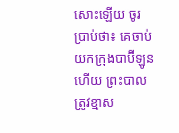សោះឡើយ ចូរប្រាប់ថា៖ គេចាប់យកក្រុងបាប៊ីឡូនហើយ ព្រះបាលត្រូវខ្មាស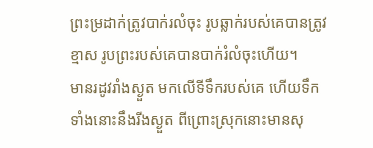ព្រះម្រដាក់ត្រូវបាក់រលំចុះ រូបឆ្លាក់របស់គេបានត្រូវខ្មាស រូបព្រះរបស់គេបានបាក់រំលំចុះហើយ។
មានរដូវរាំងស្ងួត មកលើទីទឹករបស់គេ ហើយទឹកទាំងនោះនឹងរីងស្ងួត ពីព្រោះស្រុកនោះមានសុ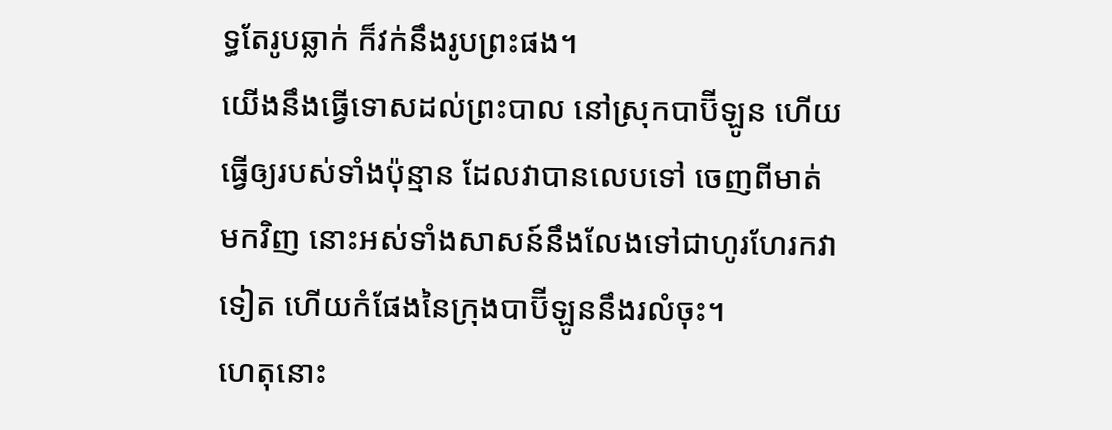ទ្ធតែរូបឆ្លាក់ ក៏វក់នឹងរូបព្រះផង។
យើងនឹងធ្វើទោសដល់ព្រះបាល នៅស្រុកបាប៊ីឡូន ហើយធ្វើឲ្យរបស់ទាំងប៉ុន្មាន ដែលវាបានលេបទៅ ចេញពីមាត់មកវិញ នោះអស់ទាំងសាសន៍នឹងលែងទៅជាហូរហែរកវាទៀត ហើយកំផែងនៃក្រុងបាប៊ីឡូននឹងរលំចុះ។
ហេតុនោះ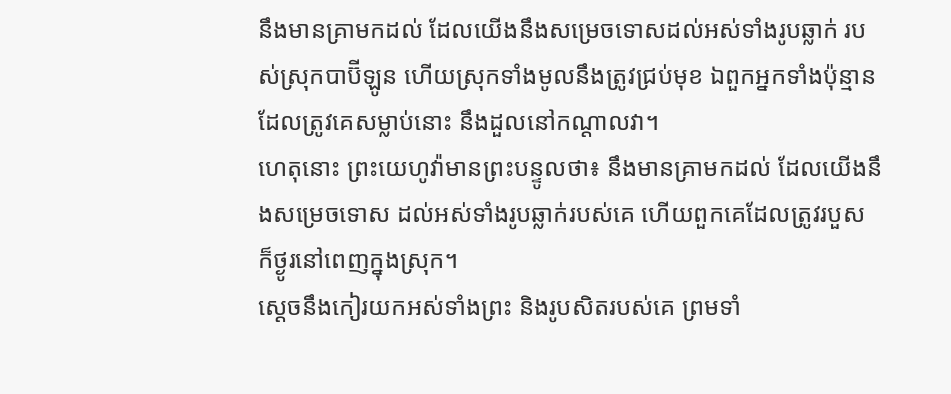នឹងមានគ្រាមកដល់ ដែលយើងនឹងសម្រេចទោសដល់អស់ទាំងរូបឆ្លាក់ របស់ស្រុកបាប៊ីឡូន ហើយស្រុកទាំងមូលនឹងត្រូវជ្រប់មុខ ឯពួកអ្នកទាំងប៉ុន្មាន ដែលត្រូវគេសម្លាប់នោះ នឹងដួលនៅកណ្ដាលវា។
ហេតុនោះ ព្រះយេហូវ៉ាមានព្រះបន្ទូលថា៖ នឹងមានគ្រាមកដល់ ដែលយើងនឹងសម្រេចទោស ដល់អស់ទាំងរូបឆ្លាក់របស់គេ ហើយពួកគេដែលត្រូវរបួស ក៏ថ្ងូរនៅពេញក្នុងស្រុក។
ស្ដេចនឹងកៀរយកអស់ទាំងព្រះ និងរូបសិតរបស់គេ ព្រមទាំ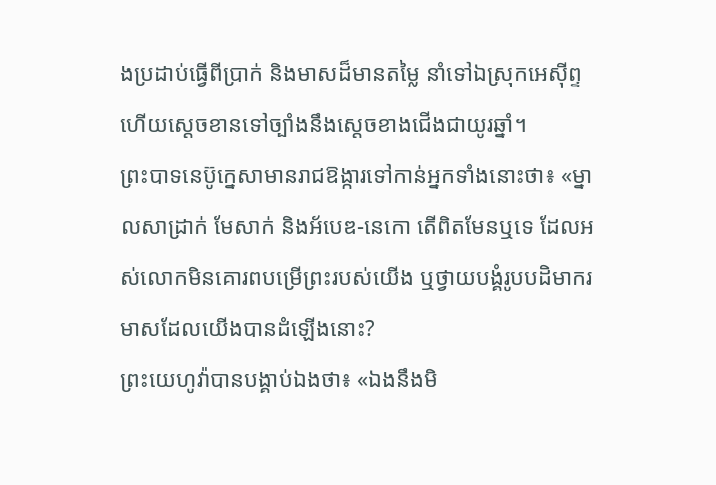ងប្រដាប់ធ្វើពីប្រាក់ និងមាសដ៏មានតម្លៃ នាំទៅឯស្រុកអេស៊ីព្ទ ហើយស្ដេចខានទៅច្បាំងនឹងស្តេចខាងជើងជាយូរឆ្នាំ។
ព្រះបាទនេប៊ូក្នេសាមានរាជឱង្ការទៅកាន់អ្នកទាំងនោះថា៖ «ម្នាលសាដ្រាក់ មែសាក់ និងអ័បេឌ-នេកោ តើពិតមែនឬទេ ដែលអស់លោកមិនគោរពបម្រើព្រះរបស់យើង ឬថ្វាយបង្គំរូបបដិមាករមាសដែលយើងបានដំឡើងនោះ?
ព្រះយេហូវ៉ាបានបង្គាប់ឯងថា៖ «ឯងនឹងមិ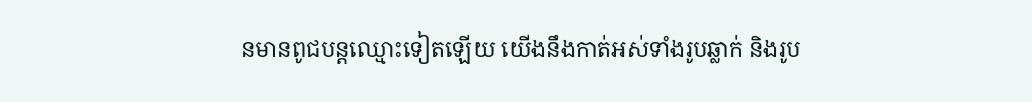នមានពូជបន្តឈ្មោះទៀតឡើយ យើងនឹងកាត់អស់ទាំងរូបឆ្លាក់ និងរូប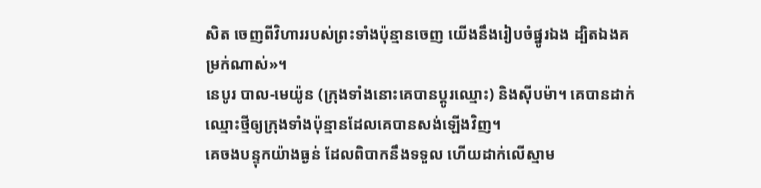សិត ចេញពីវិហាររបស់ព្រះទាំងប៉ុន្មានចេញ យើងនឹងរៀបចំផ្នូរឯង ដ្បិតឯងគម្រក់ណាស់»។
នេបូរ បាល-មេយ៉ូន (ក្រុងទាំងនោះគេបានប្ដូរឈ្មោះ) និងស៊ីបម៉ា។ គេបានដាក់ឈ្មោះថ្មីឲ្យក្រុងទាំងប៉ុន្មានដែលគេបានសង់ឡើងវិញ។
គេចងបន្ទុកយ៉ាងធ្ងន់ ដែលពិបាកនឹងទទួល ហើយដាក់លើស្មាម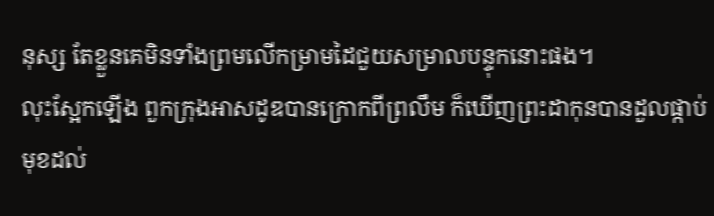នុស្ស តែខ្លួនគេមិនទាំងព្រមលើកម្រាមដៃជួយសម្រាលបន្ទុកនោះផង។
លុះស្អែកឡើង ពួកក្រុងអាសដូឌបានក្រោកពីព្រលឹម ក៏ឃើញព្រះដាកុនបានដួលផ្កាប់មុខដល់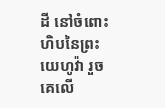ដី នៅចំពោះហិបនៃព្រះយេហូវ៉ា រួចគេលើ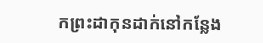កព្រះដាកុនដាក់នៅកន្លែង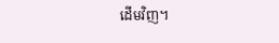ដើមវិញ។